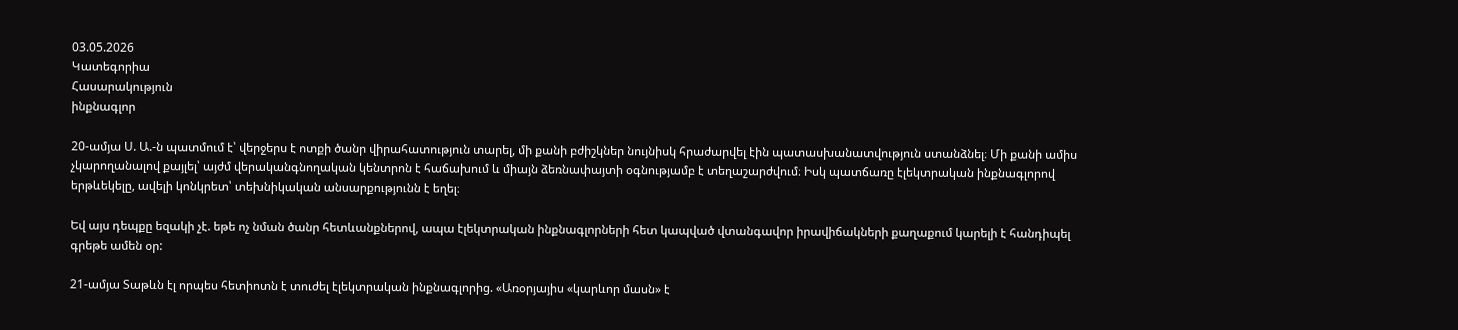03.05.2026
Կատեգորիա
Հասարակություն
ինքնագլոր

20-ամյա Ս. Ա.-ն պատմում է՝ վերջերս է ոտքի ծանր վիրահատություն տարել, մի քանի բժիշկներ նույնիսկ հրաժարվել էին պատասխանատվություն ստանձնել։ Մի քանի ամիս չկարողանալով քայլել՝ այժմ վերականգնողական կենտրոն է հաճախում և միայն ձեռնափայտի օգնությամբ է տեղաշարժվում։ Իսկ պատճառը էլեկտրական ինքնագլորով երթևեկելը, ավելի կոնկրետ՝ տեխնիկական անսարքությունն է եղել։

Եվ այս դեպքը եզակի չէ. եթե ոչ նման ծանր հետևանքներով, ապա էլեկտրական ինքնագլորների հետ կապված վտանգավոր իրավիճակների քաղաքում կարելի է հանդիպել գրեթե ամեն օր:

21-ամյա Տաթևն էլ որպես հետիոտն է տուժել էլեկտրական ինքնագլորից. «Առօրյայիս «կարևոր մասն» է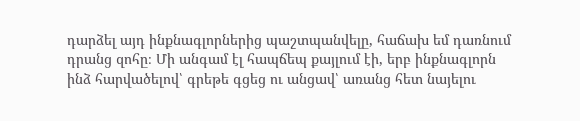դարձել այդ ինքնագլորներից պաշտպանվելը, հաճախ եմ դառնում դրանց զոհը։ Մի անգամ էլ հապճեպ քայլում էի, երբ ինքնագլորն ինձ հարվածելով՝ գրեթե գցեց ու անցավ՝ առանց հետ նայելու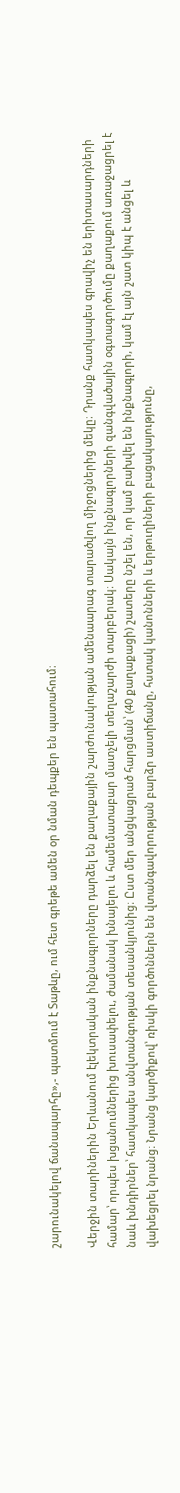շարունակելով ճանապարհը»,- պատմում է Տաթևը, ում հետ գրեթե ամեն օր նման դեպքեր են պատահում։

Վերջին տարիներին Երևանում էլեկտրական ինքնագլորները դարձել են քաղաքային շարժունակության ամենաարագ տարածվող միջոցներից մեկը։ Դրանք հատկապես գրավիչ են երիտասարդների համար՝ որպես խցանումներից խուսափելու, ժամանակ խնայելու և համեմատաբար մատչելի տեղաշարժի տարբերակ։ Սակայն ինքնագլորների զանգվածային օգտագործումը քաղաքում առաջացրել է նաև խնդիրներ՝ հատկապես անվտանգության տեսանկյունից։ Ըստ մեր անցկացրած հարցման՝ (40 քաղաքացի) շատերը նշել են, որ կամ բախվել են ինքնագլորի, կամ էլ այն շատ կիպ է անցել և վախեցրել նրանց։ Նրանց կարծիքով՝ ռիսկի գործոններն են վտանգավորության բարձր աստիճանը, հստակ կանոնների և երթուղիների բացակայությունը,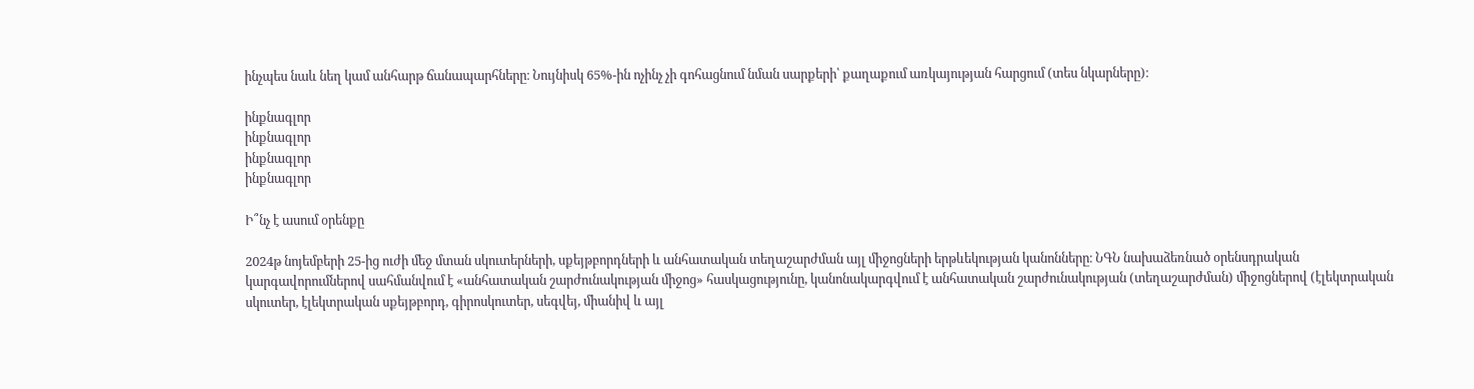ինչպես նաև նեղ կամ անհարթ ճանապարհները։ Նույնիսկ 65%-ին ոչինչ չի գոհացնում նման սարքերի՝ քաղաքում առկայության հարցում (տես նկարները)։

ինքնագլոր
ինքնագլոր
ինքնագլոր
ինքնագլոր

Ի՞նչ է ասում օրենքը

2024թ նոյեմբերի 25-ից ուժի մեջ մտան սկուտերների, սքեյթբորդների և անհատական տեղաշարժման այլ միջոցների երթևեկության կանոնները։ ՆԳՆ նախաձեռնած օրենսդրական կարգավորումներով սահմանվում է «անհատական շարժունակության միջոց» հասկացությունը, կանոնակարգվում է անհատական շարժունակության (տեղաշարժման) միջոցներով (էլեկտրական սկուտեր, էլեկտրական սքեյթբորդ, գիրոսկուտեր, սեգվեյ, միանիվ և այլ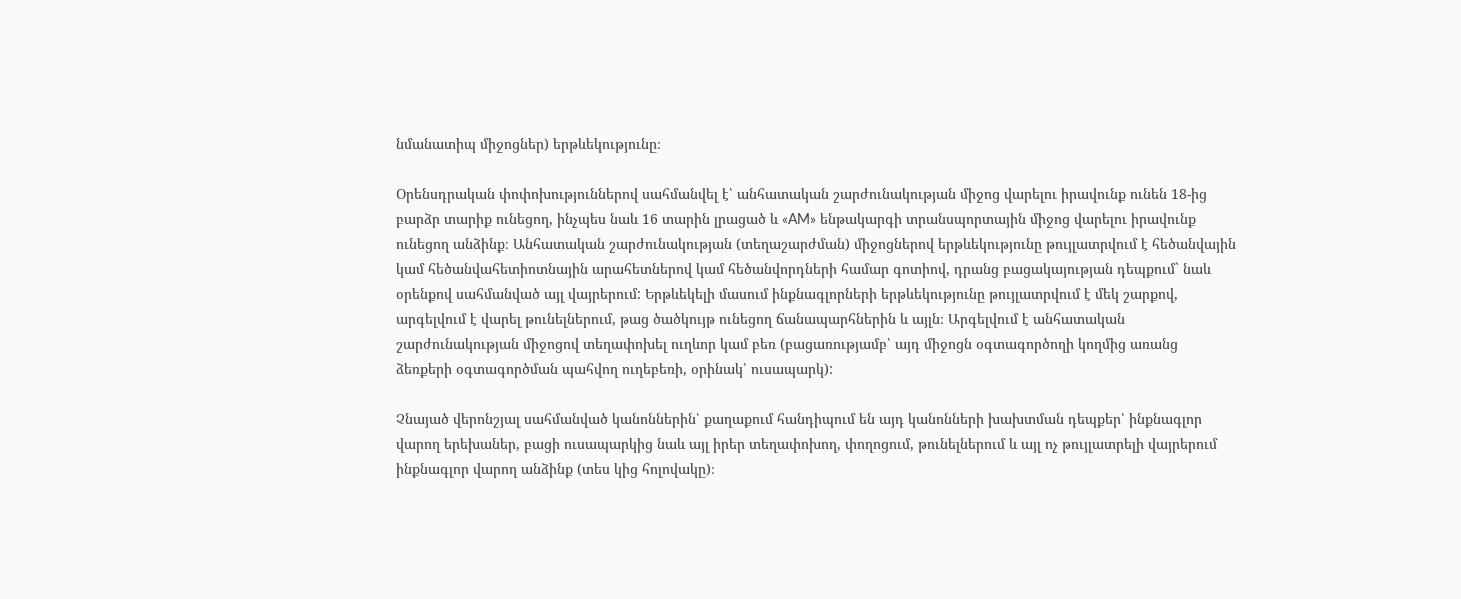նմանատիպ միջոցներ) երթևեկությունը։

Օրենսդրական փոփոխություններով սահմանվել է՝ անհատական շարժունակության միջոց վարելու իրավունք ունեն 18-ից բարձր տարիք ունեցող, ինչպես նաև 16 տարին լրացած և «AM» ենթակարգի տրանսպորտային միջոց վարելու իրավունք ունեցող անձինք։ Անհատական շարժունակության (տեղաշարժման) միջոցներով երթևեկությունը թույլատրվում է հեծանվային կամ հեծանվահետիոտնային արահետներով կամ հեծանվորդների համար գոտիով, դրանց բացակայության դեպքում` նաև օրենքով սահմանված այլ վայրերում: Երթևեկելի մասում ինքնագլորների երթևեկությունը թույլատրվում է մեկ շարքով, արգելվում է վարել թունելներում, թաց ծածկույթ ունեցող ճանապարհներին և այլն։ Արգելվում է անհատական շարժունակության միջոցով տեղափոխել ուղևոր կամ բեռ (բացառությամբ՝ այդ միջոցն օգտագործողի կողմից առանց ձեռքերի օգտագործման պահվող ուղեբեռի, օրինակ՝ ուսապարկ):

Չնայած վերոնշյալ սահմանված կանոններին՝ քաղաքում հանդիպում են այդ կանոնների խախտման դեպքեր՝ ինքնագլոր վարող երեխաներ, բացի ուսապարկից նաև այլ իրեր տեղափոխող, փողոցում, թունելներում և այլ ոչ թույլատրելի վայրերում ինքնագլոր վարող անձինք (տես կից հոլովակը)։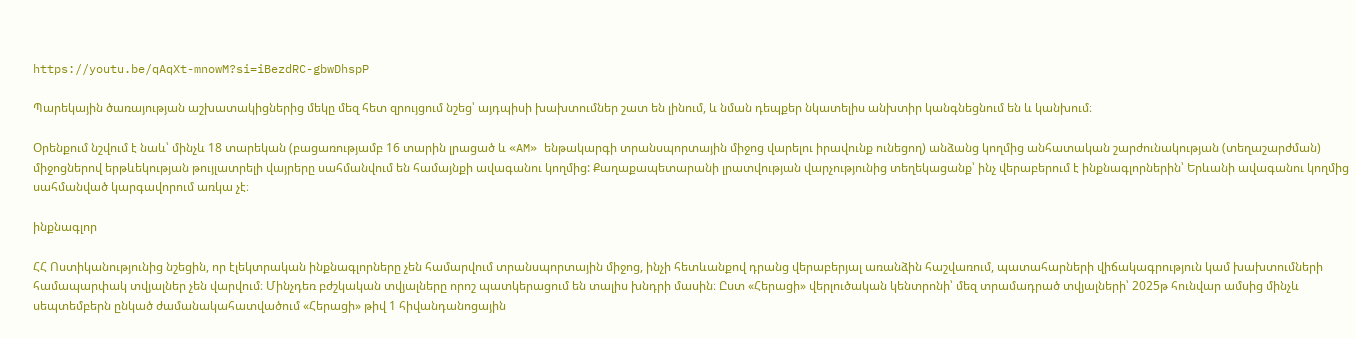https://youtu.be/qAqXt-mnowM?si=iBezdRC-gbwDhspP

Պարեկային ծառայության աշխատակիցներից մեկը մեզ հետ զրույցում նշեց՝ այդպիսի խախտումներ շատ են լինում, և նման դեպքեր նկատելիս անխտիր կանգնեցնում են և կանխում։

Օրենքում նշվում է նաև՝ մինչև 18 տարեկան (բացառությամբ 16 տարին լրացած և «AM» ենթակարգի տրանսպորտային միջոց վարելու իրավունք ունեցող) անձանց կողմից անհատական շարժունակության (տեղաշարժման) միջոցներով երթևեկության թույլատրելի վայրերը սահմանվում են համայնքի ավագանու կողմից: Քաղաքապետարանի լրատվության վարչությունից տեղեկացանք՝ ինչ վերաբերում է ինքնագլորներին՝ Երևանի ավագանու կողմից սահմանված կարգավորում առկա չէ։

ինքնագլոր

ՀՀ Ոստիկանությունից նշեցին, որ էլեկտրական ինքնագլորները չեն համարվում տրանսպորտային միջոց, ինչի հետևանքով դրանց վերաբերյալ առանձին հաշվառում, պատահարների վիճակագրություն կամ խախտումների համապարփակ տվյալներ չեն վարվում։ Մինչդեռ բժշկական տվյալները որոշ պատկերացում են տալիս խնդրի մասին։ Ըստ «Հերացի» վերլուծական կենտրոնի՝ մեզ տրամադրած տվյալների՝ 2025թ հունվար ամսից մինչև սեպտեմբերն ընկած ժամանակահատվածում «Հերացի» թիվ 1 հիվանդանոցային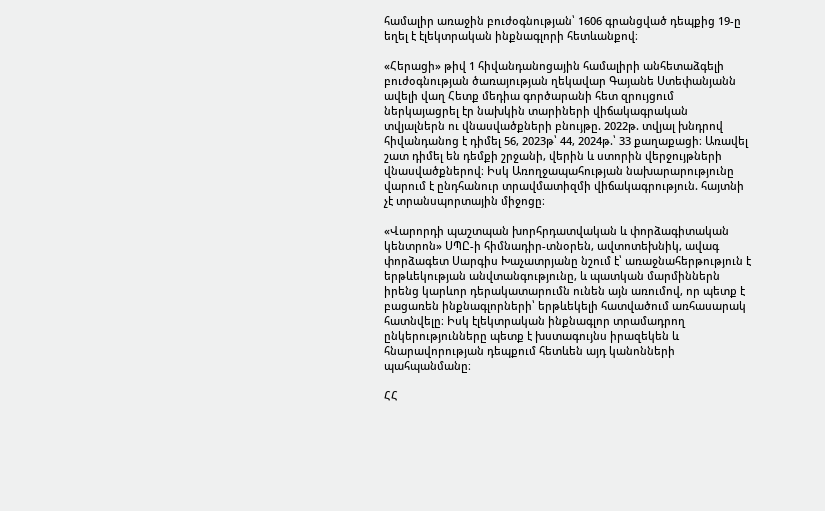համալիր առաջին բուժօգնության՝ 1606 գրանցված դեպքից 19-ը եղել է էլեկտրական ինքնագլորի հետևանքով։

«Հերացի» թիվ 1 հիվանդանոցային համալիրի անհետաձգելի բուժօգնության ծառայության ղեկավար Գայանե Ստեփանյանն ավելի վաղ Հետք մեդիա գործարանի հետ զրույցում ներկայացրել էր նախկին տարիների վիճակագրական տվյալներն ու վնասվածքների բնույթը. 2022թ. տվյալ խնդրով հիվանդանոց է դիմել 56, 2023թ՝ 44, 2024թ.՝ 33 քաղաքացի։ Առավել շատ դիմել են դեմքի շրջանի, վերին և ստորին վերջույթների վնասվածքներով։ Իսկ Առողջապահության նախարարությունը վարում է ընդհանուր տրավմատիզմի վիճակագրություն. հայտնի չէ տրանսպորտային միջոցը։

«Վարորդի պաշտպան խորհրդատվական և փորձագիտական կենտրոն» ՍՊԸ-ի հիմնադիր-տնօրեն, ավտոտեխնիկ, ավագ փորձագետ Սարգիս Խաչատրյանը նշում է՝ առաջնահերթություն է երթևեկության անվտանգությունը, և պատկան մարմիններն իրենց կարևոր դերակատարումն ունեն այն առումով, որ պետք է բացառեն ինքնագլորների՝ երթևեկելի հատվածում առհասարակ հատնվելը։ Իսկ էլեկտրական ինքնագլոր տրամադրող ընկերությունները պետք է խստագույնս իրազեկեն և հնարավորության դեպքում հետևեն այդ կանոնների պահպանմանը։

ՀՀ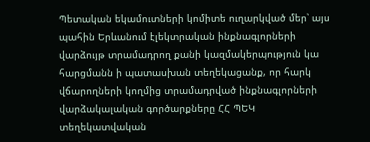Պետական եկամուտների կոմիտե ուղարկված մեր՝ այս պահին Երևանում էլեկտրական ինքնագլորների վարձույթ տրամադրող քանի կազմակերպություն կա հարցմանն ի պատասխան տեղեկացանք, որ հարկ վճարողների կողմից տրամադրված ինքնագլորների վարձակալական գործարքները ՀՀ ՊԵԿ տեղեկատվական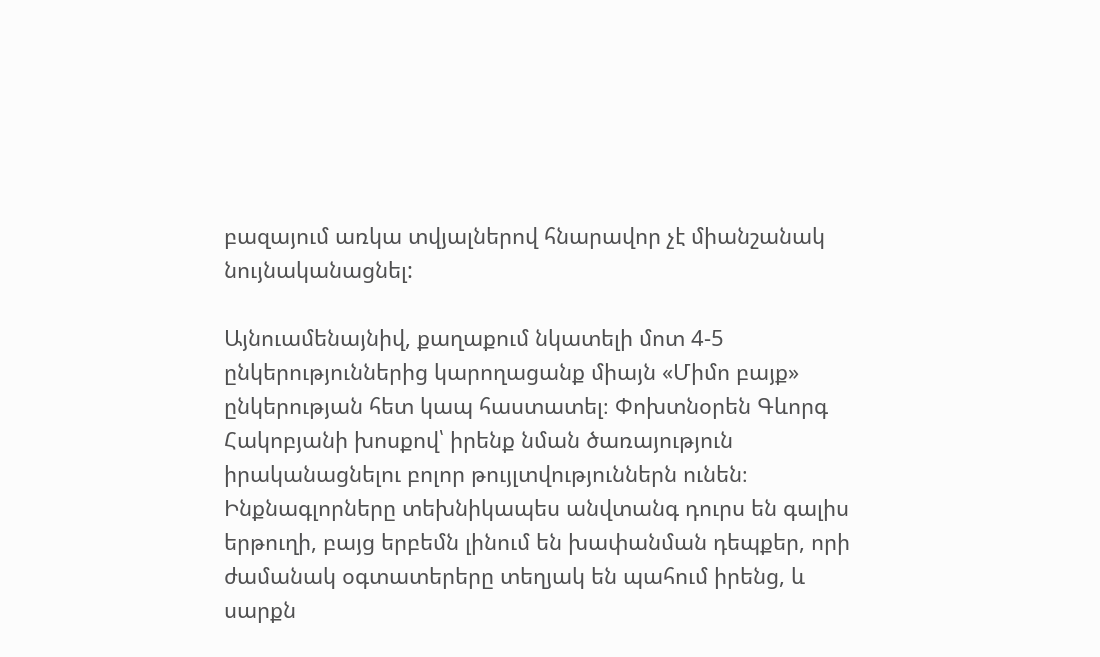բազայում առկա տվյալներով հնարավոր չէ միանշանակ նույնականացնել:

Այնուամենայնիվ, քաղաքում նկատելի մոտ 4-5 ընկերություններից կարողացանք միայն «Միմո բայք» ընկերության հետ կապ հաստատել։ Փոխտնօրեն Գևորգ Հակոբյանի խոսքով՝ իրենք նման ծառայություն իրականացնելու բոլոր թույլտվություններն ունեն։ Ինքնագլորները տեխնիկապես անվտանգ դուրս են գալիս երթուղի, բայց երբեմն լինում են խափանման դեպքեր, որի ժամանակ օգտատերերը տեղյակ են պահում իրենց, և սարքն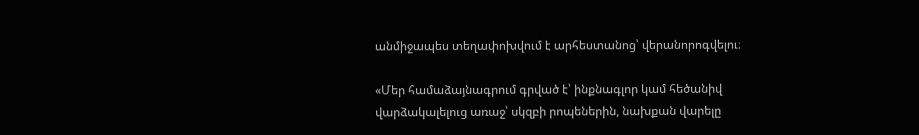անմիջապես տեղափոխվում է արհեստանոց՝ վերանորոգվելու։

«Մեր համաձայնագրում գրված է՝ ինքնագլոր կամ հեծանիվ վարձակալելուց առաջ՝ սկզբի րոպեներին, նախքան վարելը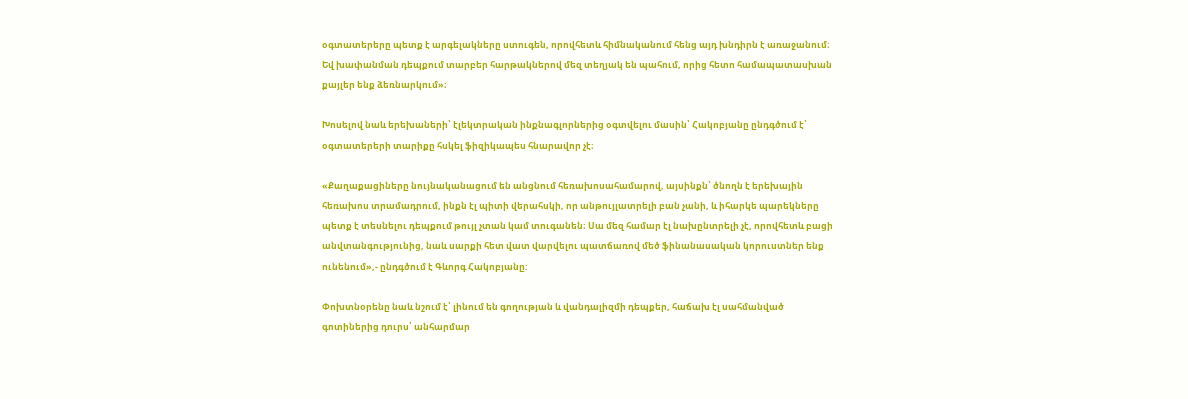օգտատերերը պետք է արգելակները ստուգեն, որովհետև հիմնականում հենց այդ խնդիրն է առաջանում։ Եվ խափանման դեպքում տարբեր հարթակներով մեզ տեղյակ են պահում, որից հետո համապատասխան քայլեր ենք ձեռնարկում»։

Խոսելով նաև երեխաների՝ էլեկտրական ինքնագլորներից օգտվելու մասին՝ Հակոբյանը ընդգծում է՝ օգտատերերի տարիքը հսկել ֆիզիկապես հնարավոր չէ։

«Քաղաքացիները նույնականացում են անցնում հեռախոսահամարով, այսինքն՝ ծնողն է երեխային հեռախոս տրամադրում, ինքն էլ պիտի վերահսկի, որ անթույլատրելի բան չանի, և իհարկե պարեկները պետք է տեսնելու դեպքում թույլ չտան կամ տուգանեն։ Սա մեզ համար էլ նախընտրելի չէ, որովհետև բացի անվտանգությունից, նաև սարքի հետ վատ վարվելու պատճառով մեծ ֆինանասական կորուստներ ենք ունենում»,- ընդգծում է Գևորգ Հակոբյանը:

Փոխտնօրենը նաև նշում է՝ լինում են գողության և վանդալիզմի դեպքեր, հաճախ էլ սահմանված գոտիներից դուրս՝ անհարմար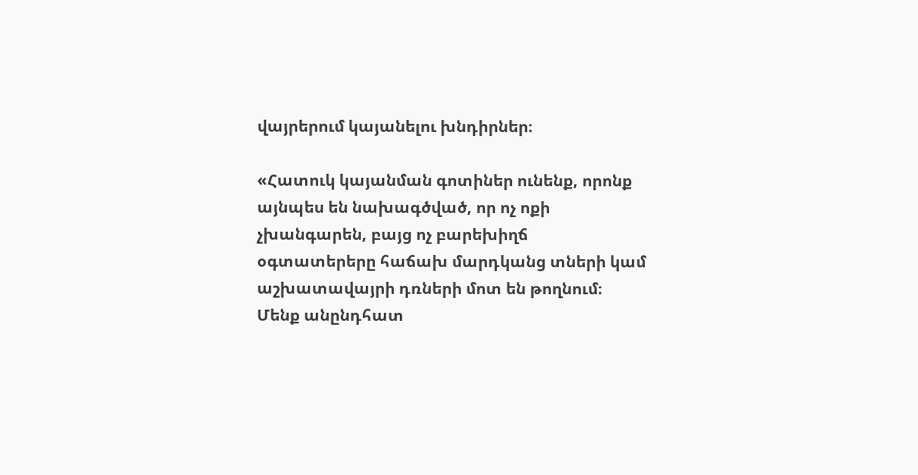վայրերում կայանելու խնդիրներ։

«Հատուկ կայանման գոտիներ ունենք, որոնք այնպես են նախագծված, որ ոչ ոքի չխանգարեն, բայց ոչ բարեխիղճ օգտատերերը հաճախ մարդկանց տների կամ աշխատավայրի դռների մոտ են թողնում։ Մենք անընդհատ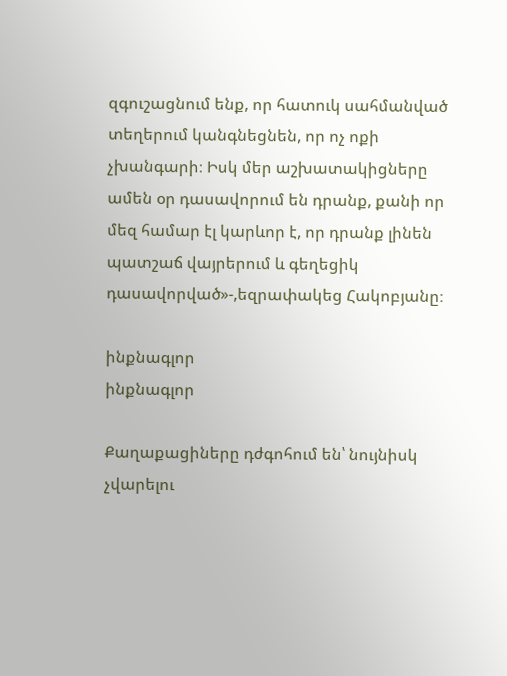զգուշացնում ենք, որ հատուկ սահմանված տեղերում կանգնեցնեն, որ ոչ ոքի չխանգարի։ Իսկ մեր աշխատակիցները ամեն օր դասավորում են դրանք, քանի որ մեզ համար էլ կարևոր է, որ դրանք լինեն պատշաճ վայրերում և գեղեցիկ դասավորված»-,եզրափակեց Հակոբյանը։

ինքնագլոր
ինքնագլոր

Քաղաքացիները դժգոհում են՝ նույնիսկ չվարելու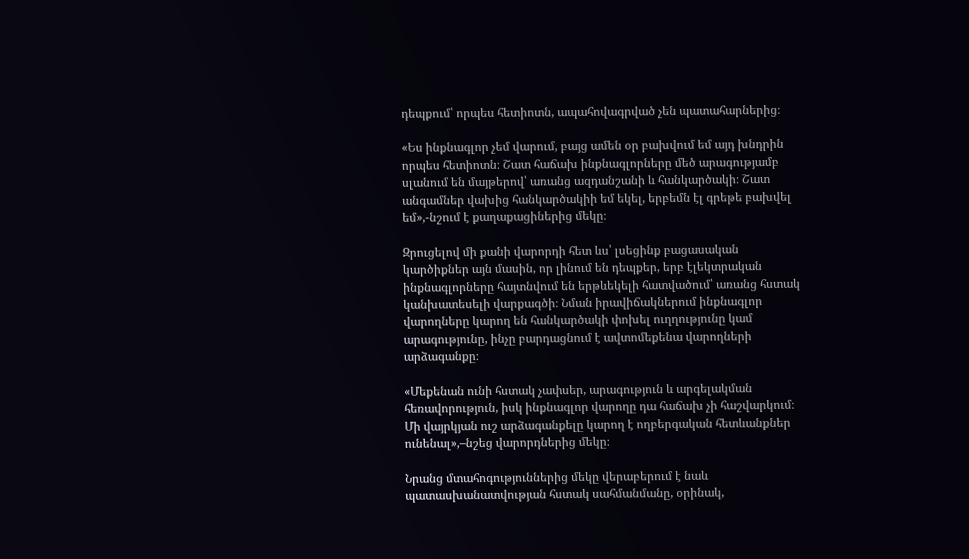դեպքում՝ որպես հետիոտն, ապահովագրված չեն պատահարներից։

«Ես ինքնագլոր չեմ վարում, բայց ամեն օր բախվում եմ այդ խնդրին որպես հետիոտն։ Շատ հաճախ ինքնագլորները մեծ արագությամբ սլանում են մայթերով՝ առանց ազդանշանի և հանկարծակի։ Շատ անգամներ վախից հանկարծակիի եմ եկել, երբեմն էլ գրեթե բախվել եմ»,-նշում է քաղաքացիներից մեկը։

Զրուցելով մի քանի վարորդի հետ ևս՝ լսեցինք բացասական կարծիքներ այն մասին, որ լինում են դեպքեր, երբ էլեկտրական ինքնագլորները հայտնվում են երթևեկելի հատվածում՝ առանց հստակ կանխատեսելի վարքագծի։ Նման իրավիճակներում ինքնագլոր վարողները կարող են հանկարծակի փոխել ուղղությունը կամ արագությունը, ինչը բարդացնում է ավտոմեքենա վարողների արձագանքը։

«Մեքենան ունի հստակ չափսեր, արագություն և արգելակման հեռավորություն, իսկ ինքնագլոր վարողը դա հաճախ չի հաշվարկում։ Մի վայրկյան ուշ արձագանքելը կարող է ողբերգական հետևանքներ ունենալ»,–նշեց վարորդներից մեկը։

Նրանց մտահոգություններից մեկը վերաբերում է նաև պատասխանատվության հստակ սահմանմանը, օրինակ,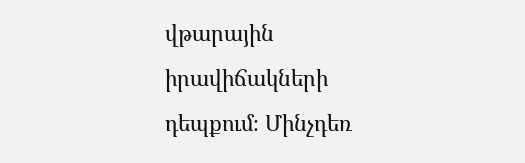վթարային իրավիճակների դեպքում։ Մինչդեռ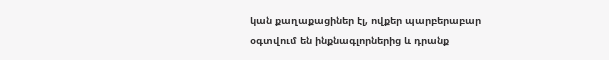կան քաղաքացիներ էլ, ովքեր պարբերաբար օգտվում են ինքնագլորներից և դրանք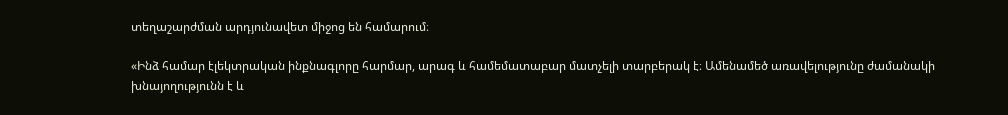տեղաշարժման արդյունավետ միջոց են համարում։

«Ինձ համար էլեկտրական ինքնագլորը հարմար, արագ և համեմատաբար մատչելի տարբերակ է։ Ամենամեծ առավելությունը ժամանակի խնայողությունն է և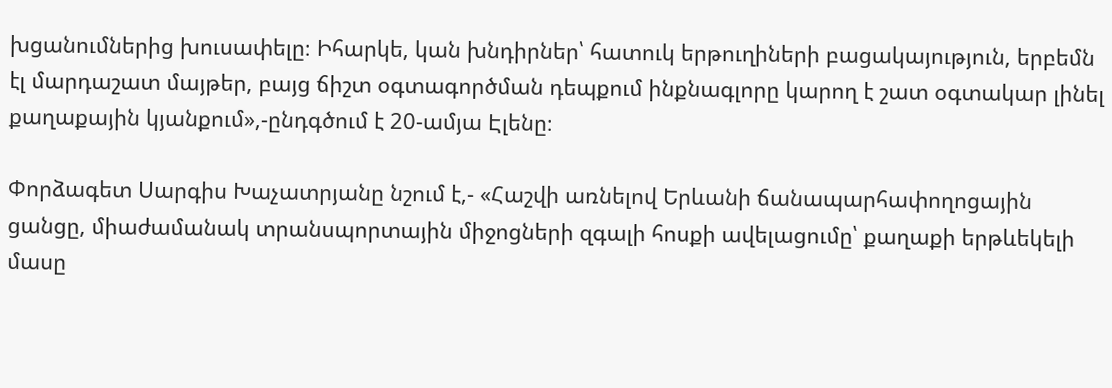խցանումներից խուսափելը։ Իհարկե, կան խնդիրներ՝ հատուկ երթուղիների բացակայություն, երբեմն էլ մարդաշատ մայթեր, բայց ճիշտ օգտագործման դեպքում ինքնագլորը կարող է շատ օգտակար լինել քաղաքային կյանքում»,-ընդգծում է 20-ամյա Էլենը։

Փորձագետ Սարգիս Խաչատրյանը նշում է,- «Հաշվի առնելով Երևանի ճանապարհափողոցային ցանցը, միաժամանակ տրանսպորտային միջոցների զգալի հոսքի ավելացումը՝ քաղաքի երթևեկելի մասը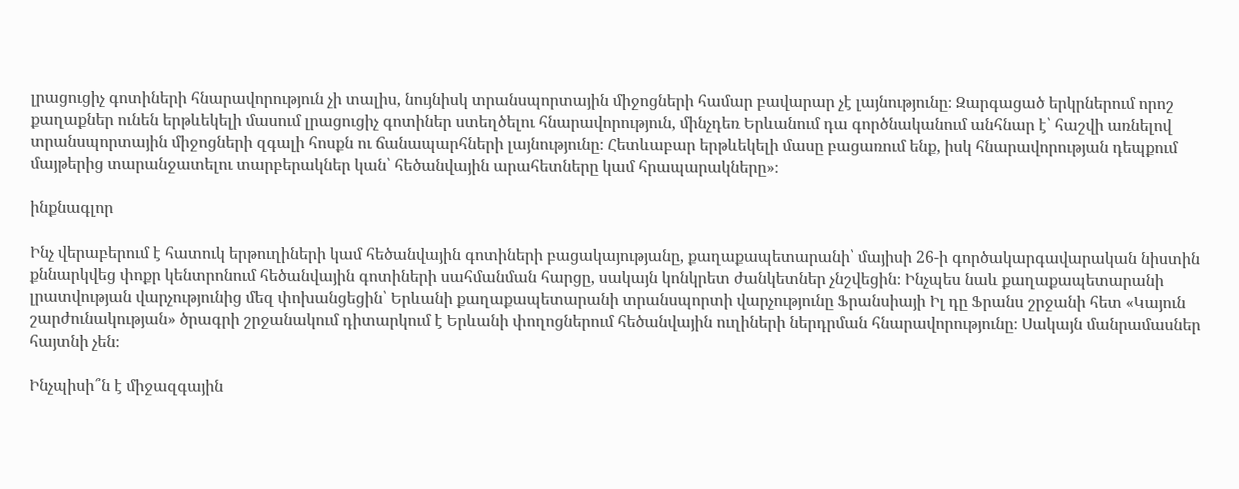լրացուցիչ գոտիների հնարավորություն չի տալիս, նույնիսկ տրանսպորտային միջոցների համար բավարար չէ լայնությունը։ Զարգացած երկրներում որոշ քաղաքներ ունեն երթևեկելի մասում լրացուցիչ գոտիներ ստեղծելու հնարավորություն, մինչդեռ Երևանում դա գործնականում անհնար է՝ հաշվի առնելով տրանսպորտային միջոցների զգալի հոսքն ու ճանապարհների լայնությունը։ Հետևաբար երթևեկելի մասը բացառում ենք, իսկ հնարավորության դեպքում մայթերից տարանջատելու տարբերակներ կան՝ հեծանվային արահետները կամ հրապարակները»։

ինքնագլոր

Ինչ վերաբերում է հատուկ երթուղիների կամ հեծանվային գոտիների բացակայությանը, քաղաքապետարանի՝ մայիսի 26-ի գործակարգավարական նիստին քննարկվեց փոքր կենտրոնում հեծանվային գոտիների սահմանման հարցը, սակայն կոնկրետ ժանկետներ չնշվեցին։ Ինչպես նաև քաղաքապետարանի լրատվության վարչությունից մեզ փոխանցեցին՝ Երևանի քաղաքապետարանի տրանսպորտի վարչությունը Ֆրանսիայի Իլ դը Ֆրանս շրջանի հետ «Կայուն շարժունակության» ծրագրի շրջանակում դիտարկում է Երևանի փողոցներում հեծանվային ուղիների ներդրման հնարավորությունը։ Սակայն մանրամասներ հայտնի չեն։

Ինչպիսի՞ն է միջազգային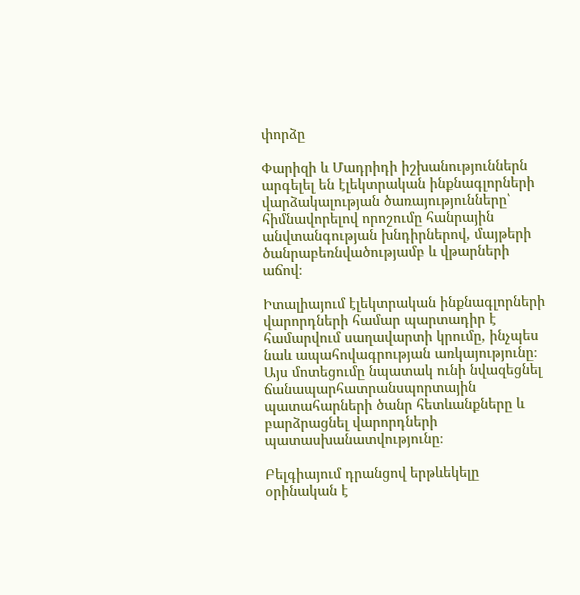փորձը

Փարիզի և Մադրիդի իշխանություններն արգելել են էլեկտրական ինքնագլորների վարձակալության ծառայությունները՝ հիմնավորելով որոշումը հանրային անվտանգության խնդիրներով, մայթերի ծանրաբեռնվածությամբ և վթարների աճով։

Իտալիայում էլեկտրական ինքնագլորների վարորդների համար պարտադիր է համարվում սաղավարտի կրումը, ինչպես նաև ապահովագրության առկայությունը։ Այս մոտեցումը նպատակ ունի նվազեցնել ճանապարհատրանսպորտային պատահարների ծանր հետևանքները և բարձրացնել վարորդների պատասխանատվությունը։

Բելգիայում դրանցով երթևեկելը օրինական է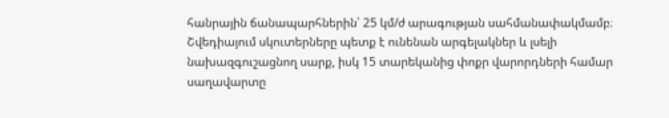հանրային ճանապարհներին՝ 25 կմ/ժ արագության սահմանափակմամբ։ Շվեդիայում սկուտերները պետք է ունենան արգելակներ և լսելի նախազգուշացնող սարք, իսկ 15 տարեկանից փոքր վարորդների համար սաղավարտը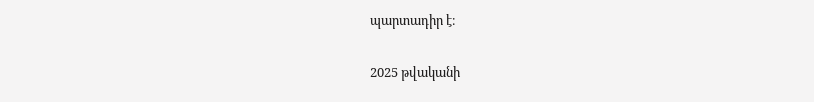պարտադիր է։

2025 թվականի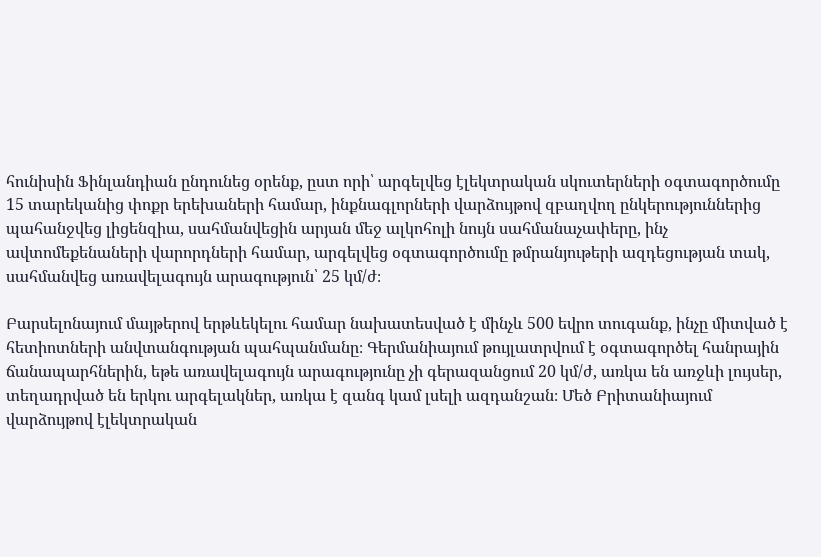հունիսին Ֆինլանդիան ընդունեց օրենք, ըստ որի՝ արգելվեց էլեկտրական սկուտերների օգտագործումը 15 տարեկանից փոքր երեխաների համար, ինքնագլորների վարձույթով զբաղվող ընկերություններից պահանջվեց լիցենզիա, սահմանվեցին արյան մեջ ալկոհոլի նույն սահմանաչափերը, ինչ ավտոմեքենաների վարորդների համար, արգելվեց օգտագործումը թմրանյութերի ազդեցության տակ, սահմանվեց առավելագույն արագություն՝ 25 կմ/ժ։

Բարսելոնայում մայթերով երթևեկելու համար նախատեսված է մինչև 500 եվրո տուգանք, ինչը միտված է հետիոտների անվտանգության պահպանմանը։ Գերմանիայում թույլատրվում է օգտագործել հանրային ճանապարհներին, եթե առավելագույն արագությունը չի գերազանցում 20 կմ/ժ, առկա են առջևի լույսեր, տեղադրված են երկու արգելակներ, առկա է զանգ կամ լսելի ազդանշան։ Մեծ Բրիտանիայում վարձույթով էլեկտրական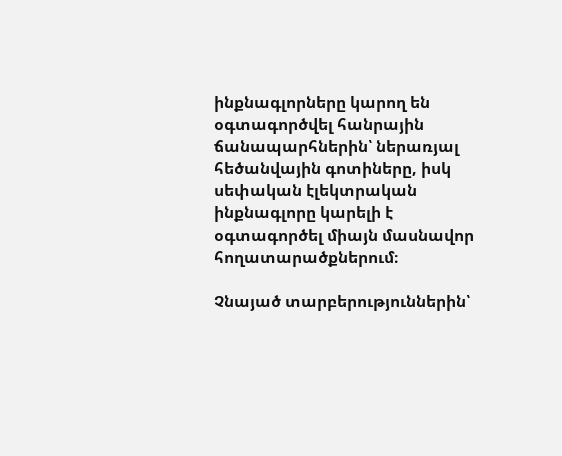ինքնագլորները կարող են օգտագործվել հանրային ճանապարհներին՝ ներառյալ հեծանվային գոտիները, իսկ սեփական էլեկտրական ինքնագլորը կարելի է օգտագործել միայն մասնավոր հողատարածքներում։

Չնայած տարբերություններին՝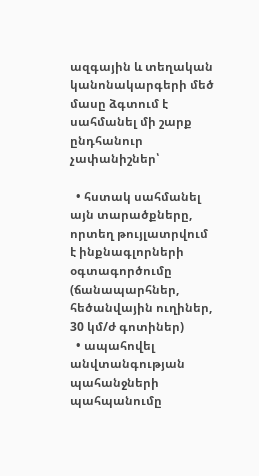ազգային և տեղական կանոնակարգերի մեծ մասը ձգտում է սահմանել մի շարք ընդհանուր չափանիշներ՝

  • հստակ սահմանել այն տարածքները, որտեղ թույլատրվում է ինքնագլորների օգտագործումը (ճանապարհներ, հեծանվային ուղիներ, 30 կմ/ժ գոտիներ)
  • ապահովել անվտանգության պահանջների պահպանումը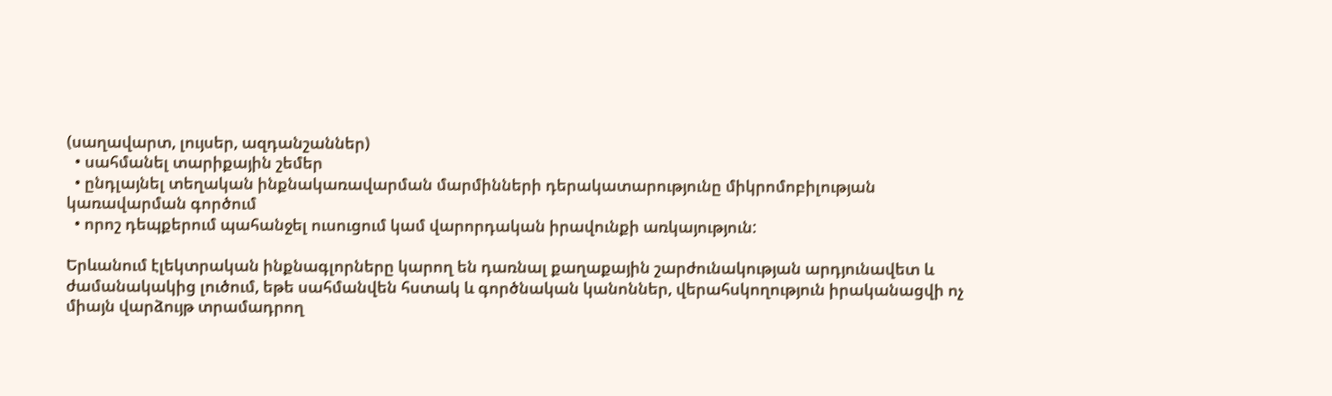(սաղավարտ, լույսեր, ազդանշաններ)
  • սահմանել տարիքային շեմեր
  • ընդլայնել տեղական ինքնակառավարման մարմինների դերակատարությունը միկրոմոբիլության կառավարման գործում
  • որոշ դեպքերում պահանջել ուսուցում կամ վարորդական իրավունքի առկայություն:

Երևանում էլեկտրական ինքնագլորները կարող են դառնալ քաղաքային շարժունակության արդյունավետ և ժամանակակից լուծում, եթե սահմանվեն հստակ և գործնական կանոններ, վերահսկողություն իրականացվի ոչ միայն վարձույթ տրամադրող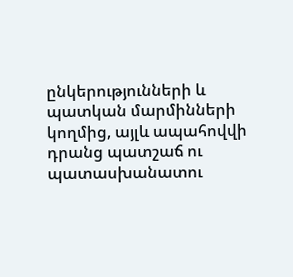ընկերությունների և պատկան մարմինների կողմից, այլև ապահովվի դրանց պատշաճ ու պատասխանատու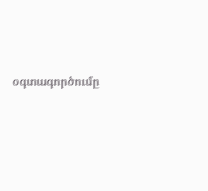օգտագործումը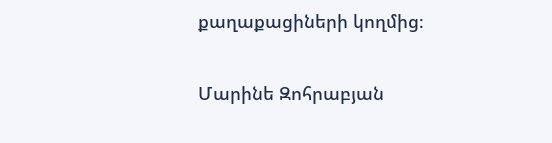քաղաքացիների կողմից։

Մարինե Զոհրաբյան